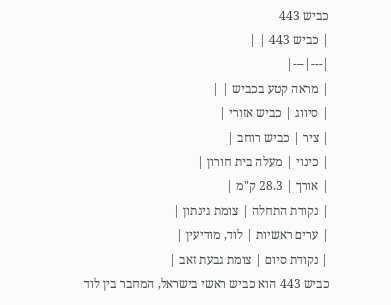כביש 443
| כביש 443 | |
|---|---|
| מראה קטע בכביש | |
| סיווג | כביש אזורי |
| ציר | כביש רוחב |
| כינוי | מעלה בית חורון |
| אורך | 28.3 ק"מ |
| נקודת התחלה | צומת גינתון |
| ערים ראשיות | לוד, מודיעין |
| נקודת סיום | צומת גבעת זאב |
כביש 443 הוא כביש ראשי בישראל, המחבר בין לוד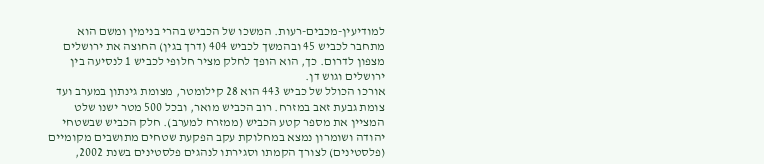למודיעין-מכבים-רעות. המשכו של הכביש בהרי בנימין ומשם הוא מתחבר לכביש 45 ובהמשך לכביש 404 (דרך בגין) החוצה את ירושלים מצפון לדרום. כך, הוא הופך לחלק מציר חלופי לכביש 1 לנסיעה בין ירושלים וגוש דן.
אורכו הכולל של כביש 443 הוא 28 קילומטר, מצומת גינתון במערב ועד צומת גבעת זאב במזרח. רוב הכביש מואר, ובכל 500 מטר ישנו שלט המציין את מספר קטע הכביש (ממזרח למערב). חלק הכביש שבשטחי יהודה ושומרון נמצא במחלוקת עקב הפקעת שטחים מתושבים מקומיים (פלסטינים) לצורך הקמתו וסגירתו לנהגים פלסטינים בשנת 2002,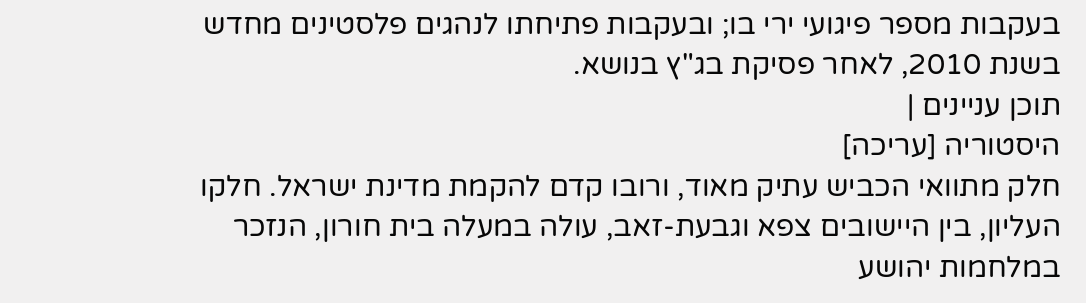בעקבות מספר פיגועי ירי בו; ובעקבות פתיחתו לנהגים פלסטינים מחדש בשנת 2010, לאחר פסיקת בג"ץ בנושא.
תוכן עניינים |
היסטוריה [עריכה]
חלק מתוואי הכביש עתיק מאוד, ורובו קדם להקמת מדינת ישראל. חלקו העליון, בין היישובים צפא וגבעת-זאב, עולה במעלה בית חורון, הנזכר במלחמות יהושע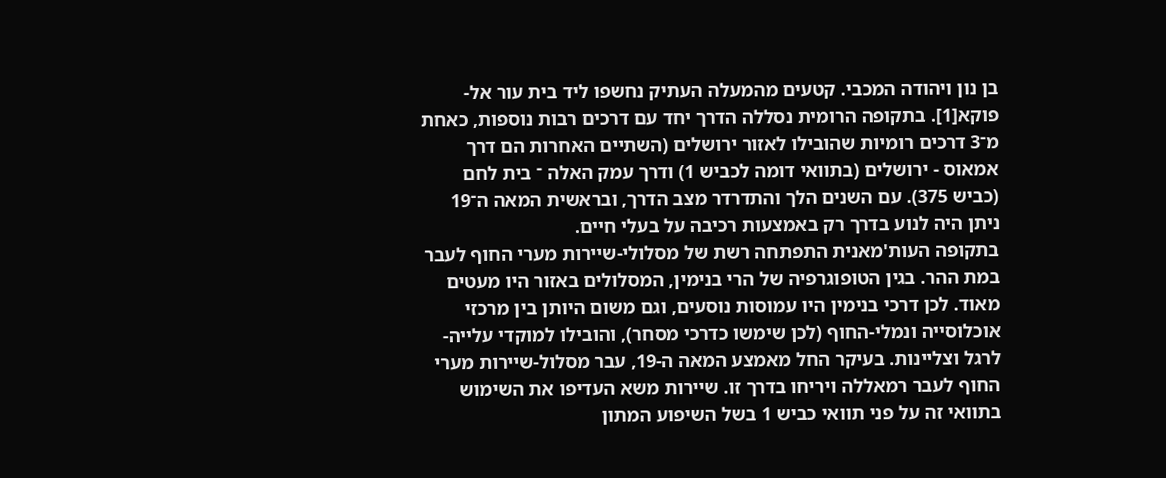בן נון ויהודה המכבי. קטעים מהמעלה העתיק נחשפו ליד בית עור אל-פוקא[1]. בתקופה הרומית נסללה הדרך יחד עם דרכים רבות נוספות, כאחת מ־3 דרכים רומיות שהובילו לאזור ירושלים (השתיים האחרות הם דרך אמאוס - ירושלים (בתוואי דומה לכביש 1) ודרך עמק האלה ־ בית לחם (כביש 375). עם השנים הלך והתדרדר מצב הדרך, ובראשית המאה ה־19 ניתן היה לנוע בדרך רק באמצעות רכיבה על בעלי חיים.
בתקופה העות'מאנית התפתחה רשת של מסלולי-שיירות מערי החוף לעבר במת ההר. בגין הטופוגרפיה של הרי בנימין, המסלולים באזור היו מעטים מאוד. לכן דרכי בנימין היו עמוסות נוסעים, וגם משום היותן בין מרכזי אוכלוסייה ונמלי-החוף (לכן שימשו כדרכי מסחר), והובילו למוקדי עלייה-לרגל וצליינות. בעיקר החל מאמצע המאה ה-19, עבר מסלול-שיירות מערי החוף לעבר רמאללה ויריחו בדרך זו. שיירות משא העדיפו את השימוש בתוואי זה על פני תוואי כביש 1 בשל השיפוע המתון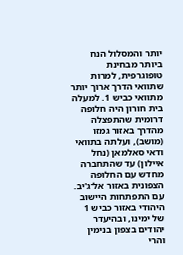יותר והמסלול הנח ביותר מבחינת טופוגרפית, למרות שתוואי הדרך ארוך יותר מתוואי כביש 1. למעלה בית חורון היה חלופה דרומית שהתפצלה מהדרך באזור גמזו (מושב), ועלתה בתוואי ודאי סאלמאן (נחל איילון) עד שהתחברה מחדש עם החלופה הצפונית באזור אל־ג'יב.
עם התפתחות היישוב היהודי באזור כביש 1 של ימינו, ובהיעדר יהודים בצפון בנימין והרי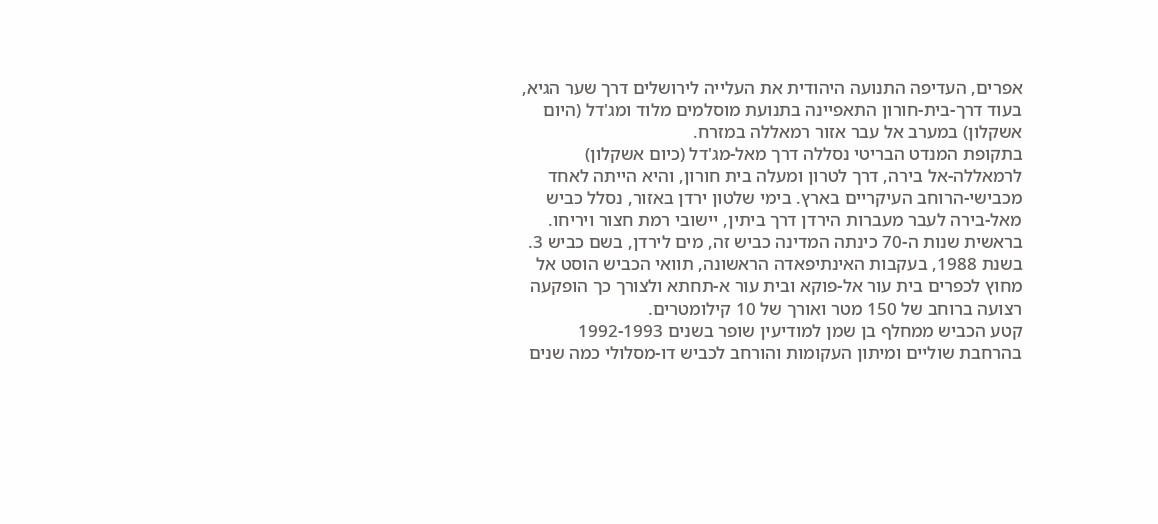אפרים, העדיפה התנועה היהודית את העלייה לירושלים דרך שער הגיא, בעוד דרך-בית-חורון התאפיינה בתנועת מוסלמים מלוד ומג'דל (היום אשקלון) במערב אל עבר אזור רמאללה במזרח.
בתקופת המנדט הבריטי נסללה דרך מאל-מג'דל (כיום אשקלון) לרמאללה-אל בירה, דרך לטרון ומעלה בית חורון, והיא הייתה לאחד מכבישי-הרוחב העיקריים בארץ. בימי שלטון ירדן באזור, נסלל כביש מאל-בירה לעבר מעברות הירדן דרך ביתין, יישובי רמת חצור ויריחו. בראשית שנות ה-70 כינתה המדינה כביש זה, מים לירדן, בשם כביש 3.
בשנת 1988, בעקבות האינתיפאדה הראשונה, תוואי הכביש הוסט אל מחוץ לכפרים בית עור אל-פוקא ובית עור א-תחתא ולצורך כך הופקעה רצועה ברוחב של 150 מטר ואורך של 10 קילומטרים.
קטע הכביש ממחלף בן שמן למודיעין שופר בשנים 1992-1993 בהרחבת שוליים ומיתון העקומות והורחב לכביש דו-מסלולי כמה שנים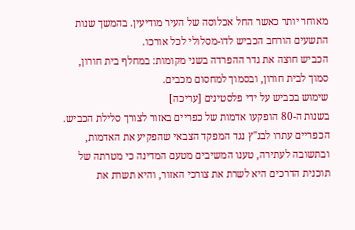מאוחר יותר כאשר החל אכלוסה של העיר מודיעין. בהמשך שנות התשעים הורחב הכביש לדו-מסלולי לכל אורכו.
הכביש חוצה את גדר ההפרדה בשני מקומות: במחלף בית חורון, סמוך לבית חורון, ובסמוך למחסום מכבים.
שימוש בכביש על ידי פלסטינים [עריכה]
בשנות ה-80 הופקעו אדמות של כפריים באזור לצורך סלילת הכביש. הכפריים עתרו לבג"ץ נגד המפקד הצבאי שהפקיע את האדמות, ובתשובה לעתירה, טענו המשיבים מטעם המדינה כי מטרתה של תוכנית הדרכים היא לשרת את צורכי האזור, והיא תשרת את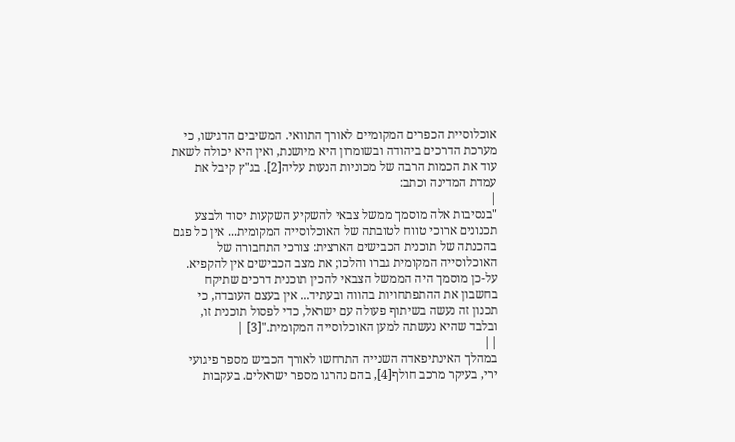אוכלוסיית הכפרים המקומיים לאורך התוואי. המשיבים הדגישו, כי מערכת הדרכים ביהודה ובשומרון היא מיושנת, ואין היא יכולה לשאת עוד את הכמות הרבה של מכוניות הנעות עליה[2]. בג"ץ קיבל את עמדת המדינה וכתב:
|
"בנסיבות אלה מוסמך ממשל צבאי להשקיע השקעות יסוד ולבצע תכנונים ארוכי טווח לטובתה של האוכלוסייה המקומית... אין כל פגם בהכנתה של תוכנית הכבישים הארצית: צורכי התחבורה של האוכלוסייה המקומית גברו והלכו; את מצב הכבישים אין להקפיא. על-כן מוסמך היה הממשל הצבאי להכין תוכנית דרכים שתיקח בחשבון את ההתפתחויות בהווה ובעתיד... אין בעצם העובדה, כי תכנון זה נעשה בשיתוף פעולה עם ישראל, כדי לפסול תוכנית זו, ובלבד שהיא נעשתה למען האוכלוסייה המקומית."[3] |
||
במהלך האינתיפאדה השנייה התרחשו לאורך הכביש מספר פיגועי ירי, בעיקר מרכב חולף[4], בהם נהרגו מספר ישראלים. בעקבות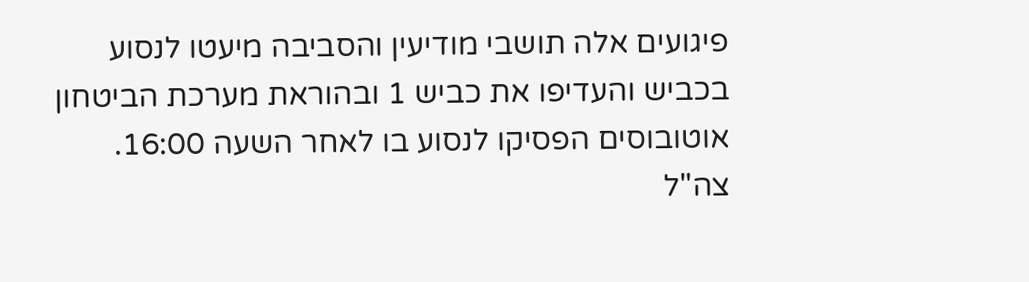פיגועים אלה תושבי מודיעין והסביבה מיעטו לנסוע בכביש והעדיפו את כביש 1 ובהוראת מערכת הביטחון אוטובוסים הפסיקו לנסוע בו לאחר השעה 16:00. צה"ל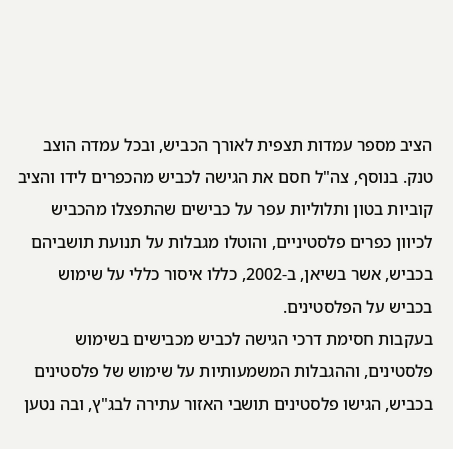הציב מספר עמדות תצפית לאורך הכביש, ובכל עמדה הוצב טנק. בנוסף, צה"ל חסם את הגישה לכביש מהכפרים לידו והציב קוביות בטון ותלוליות עפר על כבישים שהתפצלו מהכביש לכיוון כפרים פלסטיניים, והוטלו מגבלות על תנועת תושביהם בכביש, אשר בשיאן, ב-2002, כללו איסור כללי על שימוש בכביש על הפלסטינים.
בעקבות חסימת דרכי הגישה לכביש מכבישים בשימוש פלסטינים, וההגבלות המשמעותיות על שימוש של פלסטינים בכביש, הגישו פלסטינים תושבי האזור עתירה לבג"ץ, ובה נטען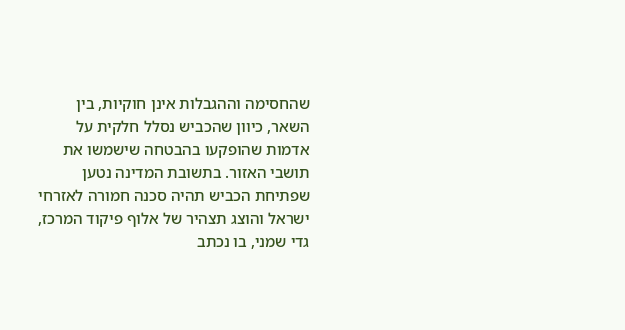שהחסימה וההגבלות אינן חוקיות, בין השאר, כיוון שהכביש נסלל חלקית על אדמות שהופקעו בהבטחה שישמשו את תושבי האזור. בתשובת המדינה נטען שפתיחת הכביש תהיה סכנה חמורה לאזרחי ישראל והוצג תצהיר של אלוף פיקוד המרכז, גדי שמני, בו נכתב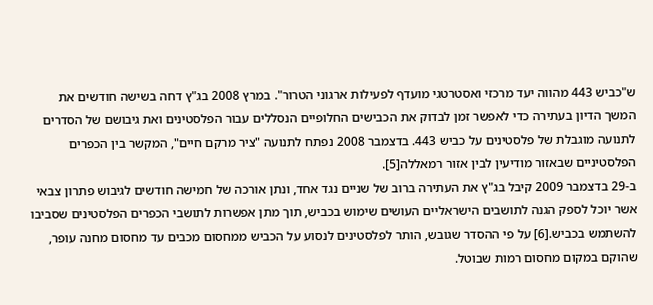ש"כביש 443 מהווה יעד מרכזי ואסטרטגי מועדף לפעילות ארגוני הטרור". במרץ 2008 בג"ץ דחה בשישה חודשים את המשך הדיון בעתירה כדי לאפשר זמן לבדוק את הכבישים החלופיים הנסללים עבור הפלסטינים ואת גיבושם של הסדרים לתנועה מוגבלת של פלסטינים על כביש 443. בדצמבר 2008 נפתח לתנועה "ציר מרקם חיים", המקשר בין הכפרים הפלסטיניים שבאזור מודיעין לבין אזור רמאללה[5].
ב-29 בדצמבר 2009 קיבל בג"ץ את העתירה ברוב של שניים נגד אחד, ונתן אורכה של חמישה חודשים לגיבוש פתרון צבאי אשר יוכל לספק הגנה לתושבים הישראליים העושים שימוש בכביש, תוך מתן אפשרות לתושבי הכפרים הפלסטינים שסביבו להשתמש בכביש.[6] על פי ההסדר שגובש, הותר לפלסטינים לנסוע על הכביש ממחסום מכבים עד מחסום מחנה עופר, שהוקם במקום מחסום רמות שבוטל.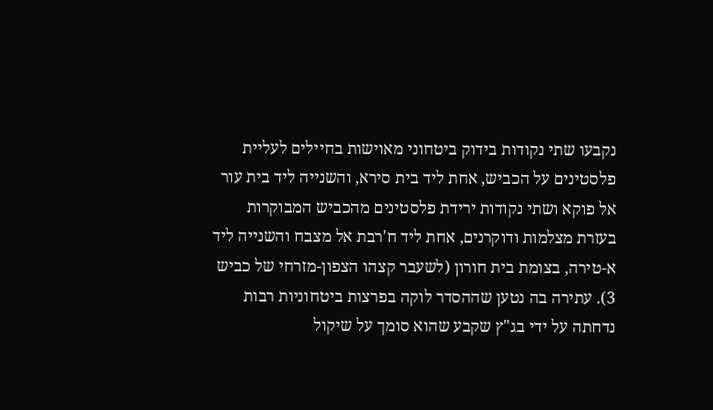נקבעו שתי נקודות בידוק ביטחוני מאוישות בחיילים לעליית פלסטינים על הכביש, אחת ליד בית סירא, והשנייה ליד בית עור אל פוקא ושתי נקודות ירידת פלסטינים מהכביש המבוקרות בעזרת מצלמות ודוקרנים, אחת ליד ח'רבת אל מצבח והשנייה ליד א-טירה, בצומת בית חורון (לשעבר קצהו הצפון-מזרחי של כביש 3). עתירה בה נטען שההסדר לוקה בפרצות ביטחוניות רבות נדחתה על ידי בג"ץ שקבע שהוא סומך על שיקול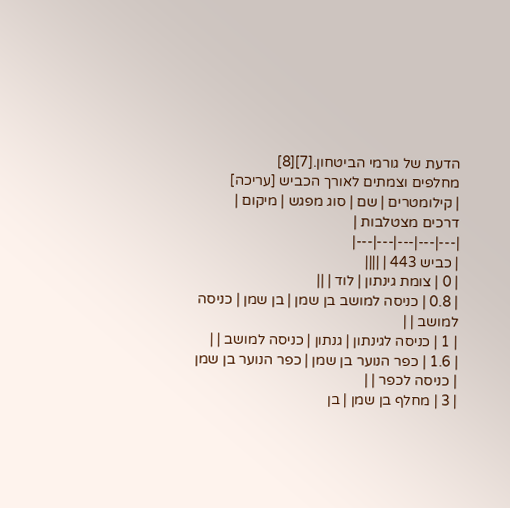הדעת של גורמי הביטחון.[7][8]
מחלפים וצמתים לאורך הכביש [עריכה]
| קילומטרים | שם | סוג מפגש | מיקום | דרכים מצטלבות |
|---|---|---|---|---|
| כביש 443 | ||||
| 0 | צומת גינתון | לוד | ||
| 0.8 | כניסה למושב בן שמן | בן שמן | כניסה למושב | |
| 1 | כניסה לגינתון | גנתון | כניסה למושב | |
| 1.6 | כפר הנוער בן שמן | כפר הנוער בן שמן | כניסה לכפר | |
| 3 | מחלף בן שמן | בן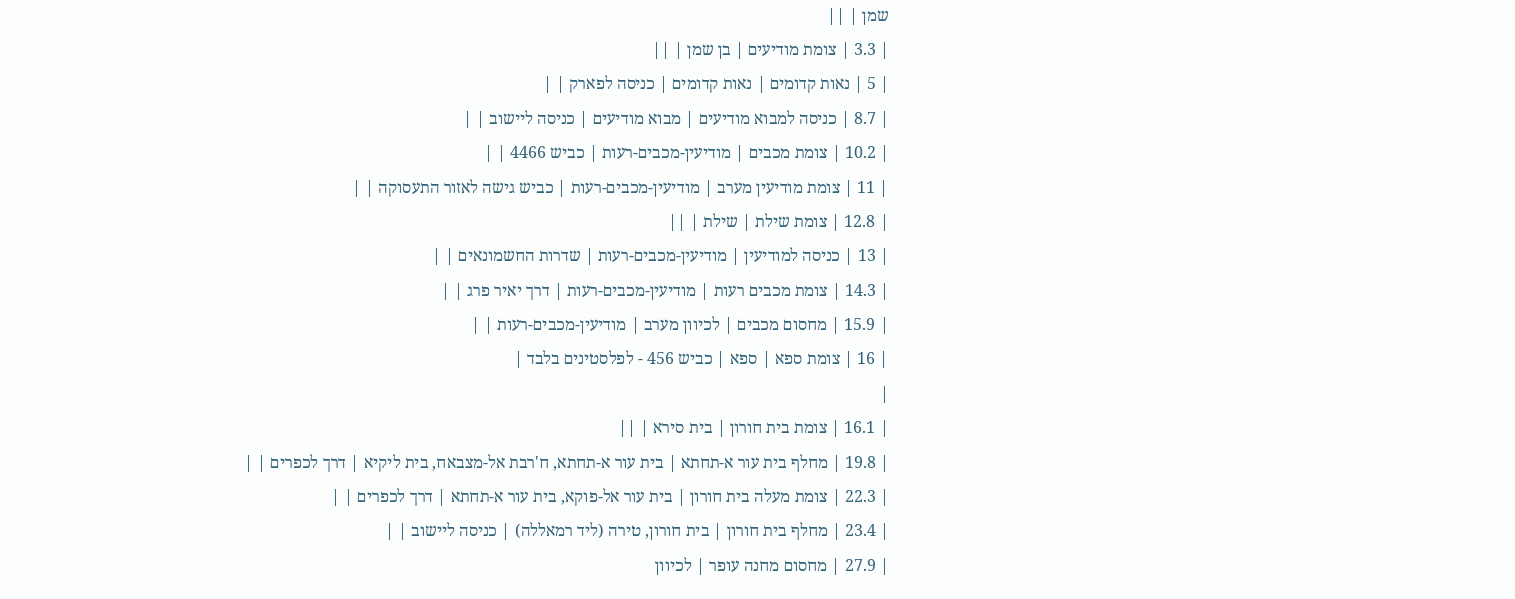שמן | ||
| 3.3 | צומת מודיעים | בן שמן | ||
| 5 | נאות קדומים | נאות קדומים | כניסה לפארק | |
| 8.7 | כניסה למבוא מודיעים | מבוא מודיעים | כניסה ליישוב | |
| 10.2 | צומת מכבים | מודיעין-מכבים-רעות | כביש 4466 | |
| 11 | צומת מודיעין מערב | מודיעין-מכבים-רעות | כביש גישה לאזור התעסוקה | |
| 12.8 | צומת שילת | שילת | ||
| 13 | כניסה למודיעין | מודיעין-מכבים-רעות | שדרות החשמונאים | |
| 14.3 | צומת מכבים רעות | מודיעין-מכבים-רעות | דרך יאיר פרג | |
| 15.9 | מחסום מכבים | לכיוון מערב | מודיעין-מכבים-רעות | |
| 16 | צומת ספא | ספא | כביש 456 - לפלסטינים בלבד |
|
| 16.1 | צומת בית חורון | בית סירא | ||
| 19.8 | מחלף בית עור א-תחתא | בית עור א-תחתא, ח'רבת אל-מצבאח, בית ליקיא | דרך לכפרים | |
| 22.3 | צומת מעלה בית חורון | בית עור אל-פוקא, בית עור א-תחתא | דרך לכפרים | |
| 23.4 | מחלף בית חורון | בית חורון, טירה (ליד רמאללה) | כניסה ליישוב | |
| 27.9 | מחסום מחנה עופר | לכיוון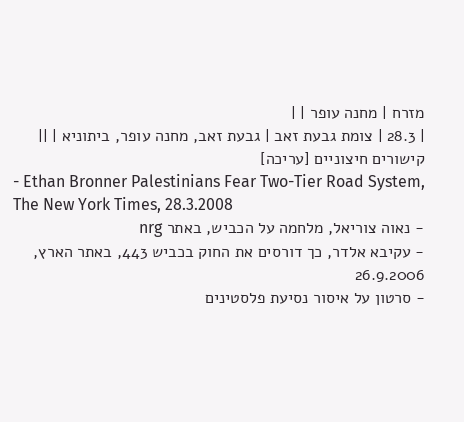מזרח | מחנה עופר | |
| 28.3 | צומת גבעת זאב | גבעת זאב, מחנה עופר, ביתוניא | ||
קישורים חיצוניים [עריכה]
- Ethan Bronner Palestinians Fear Two-Tier Road System, The New York Times, 28.3.2008
- נאוה צוריאל, מלחמה על הכביש, באתר nrg
- עקיבא אלדר, כך דורסים את החוק בכביש 443, באתר הארץ, 26.9.2006
- סרטון על איסור נסיעת פלסטינים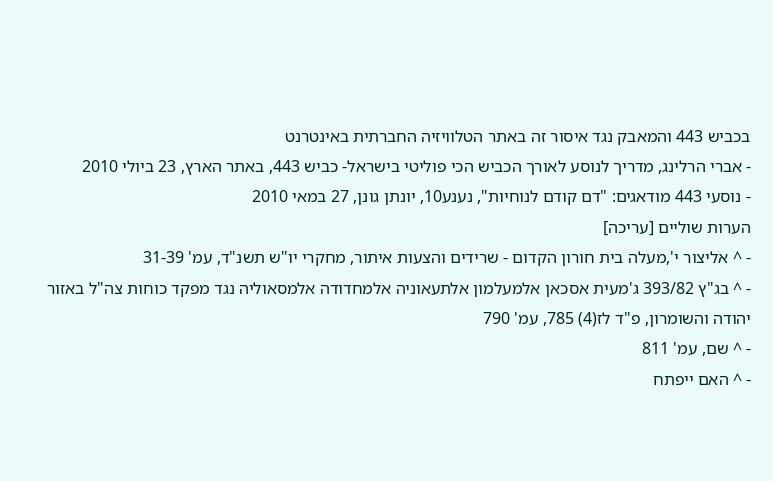בכביש 443 והמאבק נגד איסור זה באתר הטלוויזיה החברתית באינטרנט
- אברי הרלינג, מדריך לנוסע לאורך הכביש הכי פוליטי בישראל- כביש 443, באתר הארץ, 23 ביולי 2010
- נוסעי 443 מודאגים: "דם קודם לנוחיות", נענע10, יונתן גונן, 27 במאי 2010
הערות שוליים [עריכה]
- ^ אליצור י',מעלה בית חורון הקדום - שרידים והצעות איתור, מחקרי יו"ש תשנ"ד, עמ' 31-39
- ^ בג"ץ 393/82 ג'מעית אסכאן אלמעלמון אלתעאוניה אלמחדודה אלמסאוליה נגד מפקד כוחות צה"ל באזור יהודה והשומרון, פ"ד לז(4) 785, עמ' 790
- ^ שם, עמ' 811
- ^ האם ייפתח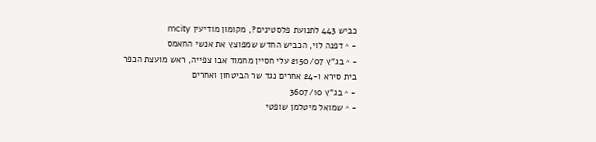כביש 443 לתנועת פלסטינים?, מקומון מודיעין mcity
- ^ דפנה לוי, הכביש החדש שמפוצץ את אנשי החאמס
- ^ בג"ץ 2150/07 עלי חסיין מחמוד אבו צפייה, ראש מועצת הכפר בית סירא ו-24 אחרים נגד שר הביטחון ואחרים
- ^ בג"ץ 3607/10
- ^ שמואל מיטלמן שופטי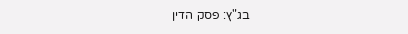בג"ץ: פסק הדין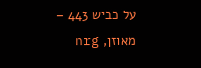על כביש 443 – מאוזן, nrg